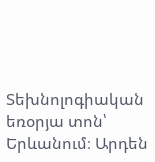Տեխնոլոգիական եռօրյա տոն՝ Երևանում։ Արդեն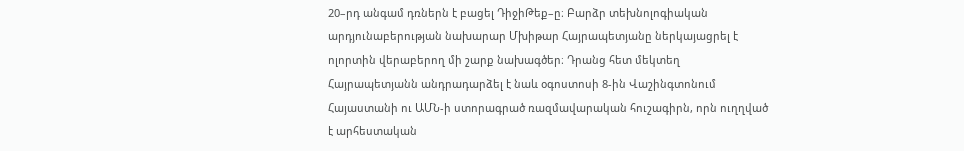20–րդ անգամ դռներն է բացել ԴիջիԹեք–ը։ Բարձր տեխնոլոգիական արդյունաբերության նախարար Մխիթար Հայրապետյանը ներկայացրել է ոլորտին վերաբերող մի շարք նախագծեր։ Դրանց հետ մեկտեղ Հայրապետյանն անդրադարձել է նաև օգոստոսի 8-ին Վաշինգտոնում Հայաստանի ու ԱՄՆ-ի ստորագրած ռազմավարական հուշագիրն, որն ուղղված է արհեստական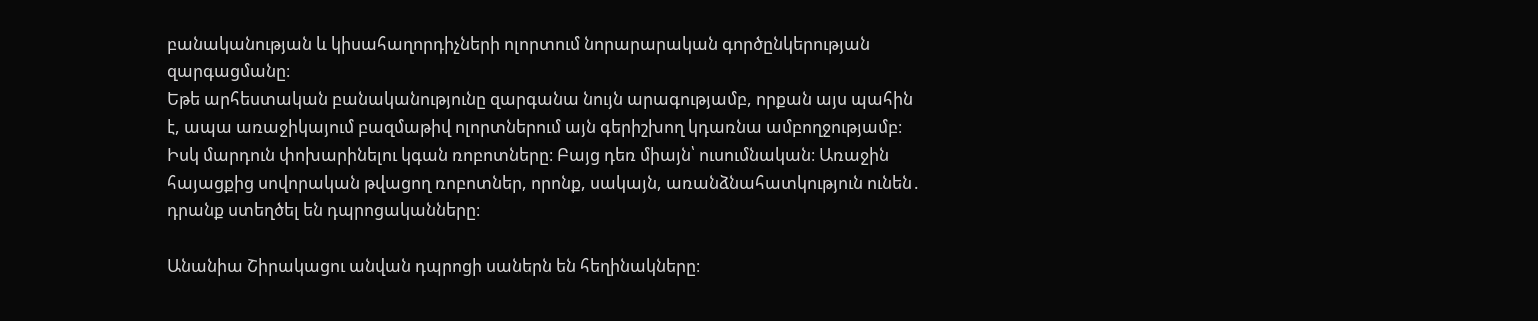բանականության և կիսահաղորդիչների ոլորտում նորարարական գործընկերության զարգացմանը։
Եթե արհեստական բանականությունը զարգանա նույն արագությամբ, որքան այս պահին է, ապա առաջիկայում բազմաթիվ ոլորտներում այն գերիշխող կդառնա ամբողջությամբ։ Իսկ մարդուն փոխարինելու կգան ռոբոտները։ Բայց դեռ միայն՝ ուսումնական։ Առաջին հայացքից սովորական թվացող ռոբոտներ, որոնք, սակայն, առանձնահատկություն ունեն․ դրանք ստեղծել են դպրոցականները։

Անանիա Շիրակացու անվան դպրոցի սաներն են հեղինակները։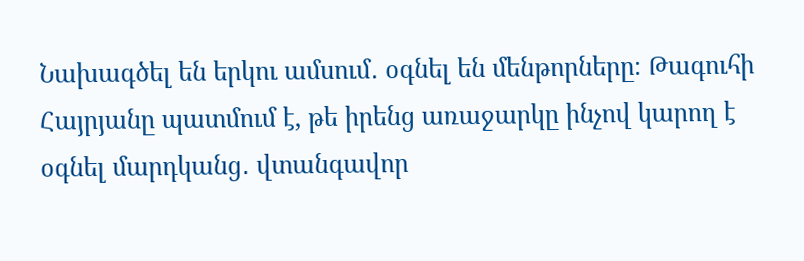Նախագծել են երկու ամսում․ օգնել են մենթորները։ Թագուհի Հայրյանը պատմում է, թե իրենց առաջարկը ինչով կարող է օգնել մարդկանց․ վտանգավոր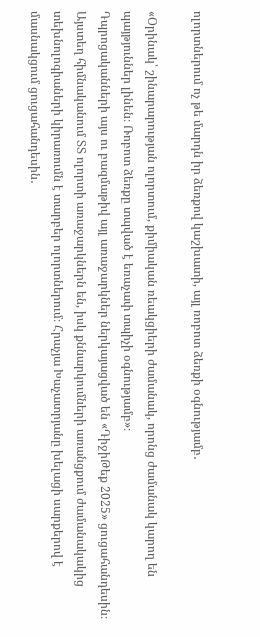ոլորտներում ոչ թե մարդն իր ձեռքով կաշխատի, այլ ռոբոտ ձեռքի օգնությամբ․

«Օրինակ՝ շինարարության ոլորտում, քիմիական ռեակցիերի ժամանակ, որոնց ժամանակ կարող են պայթյուններ լինեն։ Ռոբոտ ձեռքը տպված է եռաչափ տպիչի օգնությամբ»։
Դպրոցականների այս ու բազմաթիվ այլ առաջարկներ ներկայացված են «ԴիջիԹեք 2025» ցուցահանդեսին։ Այստեղ հիմնականում ՏՏ ոլորտի առաջարկներն են, իսկ քննարկումների առանցքում ժամանակակից տեխնոլոգիաների կիրառումն է տարբեր ոլորտներում։ Հրաչյա Խաչատրյանը խելացի սարքերով է մասնակցում ցուցահանդեսին․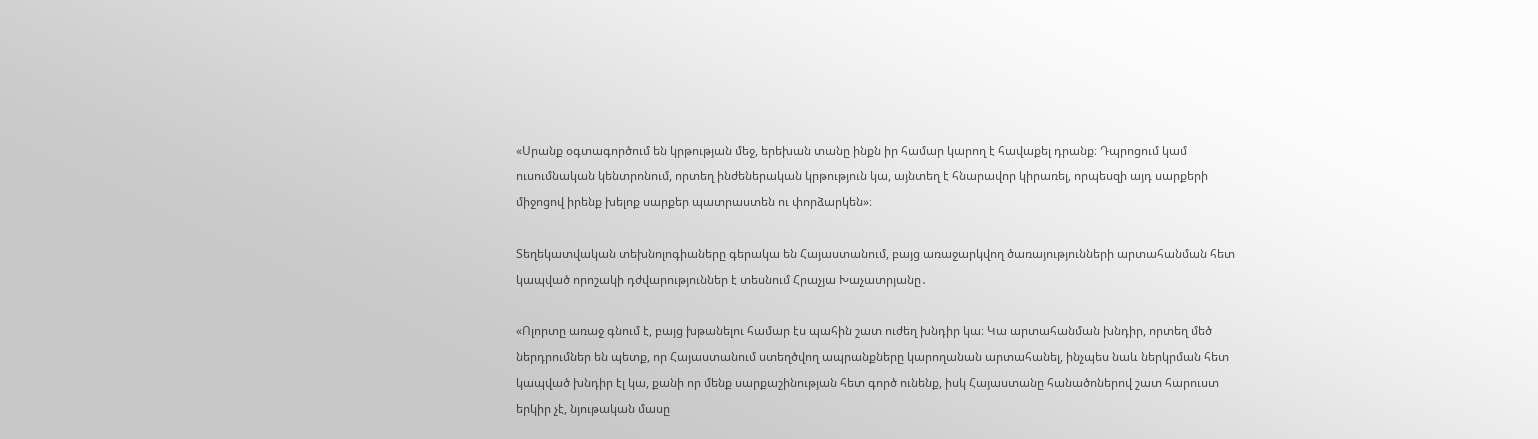«Սրանք օգտագործում են կրթության մեջ, երեխան տանը ինքն իր համար կարող է հավաքել դրանք։ Դպրոցում կամ ուսումնական կենտրոնում, որտեղ ինժեներական կրթություն կա, այնտեղ է հնարավոր կիրառել, որպեսզի այդ սարքերի միջոցով իրենք խելոք սարքեր պատրաստեն ու փորձարկեն»։

Տեղեկատվական տեխնոլոգիաները գերակա են Հայաստանում, բայց առաջարկվող ծառայությունների արտահանման հետ կապված որոշակի դժվարություններ է տեսնում Հրաչյա Խաչատրյանը․

«Ոլորտը առաջ գնում է, բայց խթանելու համար էս պահին շատ ուժեղ խնդիր կա։ Կա արտահանման խնդիր, որտեղ մեծ ներդրումներ են պետք, որ Հայաստանում ստեղծվող ապրանքները կարողանան արտահանել, ինչպես նաև ներկրման հետ կապված խնդիր էլ կա, քանի որ մենք սարքաշինության հետ գործ ունենք, իսկ Հայաստանը հանածոներով շատ հարուստ երկիր չէ, նյութական մասը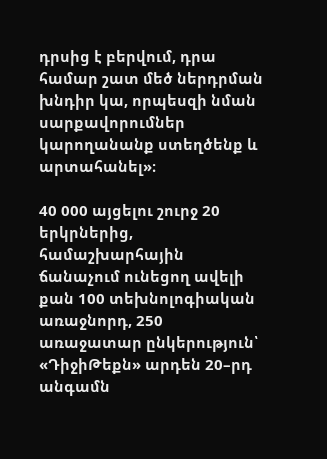դրսից է բերվում, դրա համար շատ մեծ ներդրման խնդիր կա, որպեսզի նման սարքավորումներ կարողանանք ստեղծենք և արտահանել»։

40 000 այցելու շուրջ 20 երկրներից, համաշխարհային ճանաչում ունեցող ավելի քան 100 տեխնոլոգիական առաջնորդ, 250 առաջատար ընկերություն՝ «ԴիջիԹեքն» արդեն 20–րդ անգամն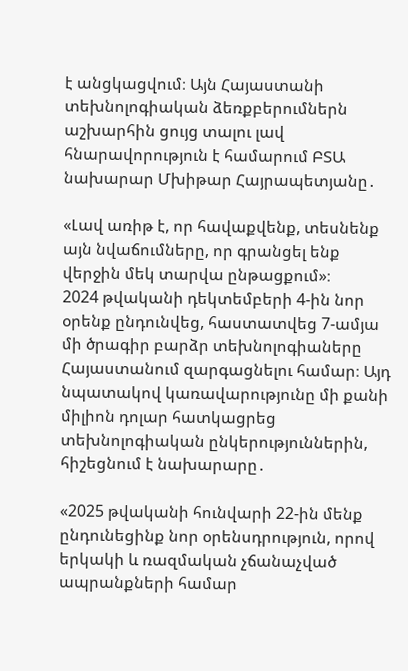է անցկացվում։ Այն Հայաստանի տեխնոլոգիական ձեռքբերումներն աշխարհին ցույց տալու լավ հնարավորություն է համարում ԲՏԱ նախարար Մխիթար Հայրապետյանը․

«Լավ առիթ է, որ հավաքվենք, տեսնենք այն նվաճումները, որ գրանցել ենք վերջին մեկ տարվա ընթացքում»։
2024 թվականի դեկտեմբերի 4-ին նոր օրենք ընդունվեց, հաստատվեց 7-ամյա մի ծրագիր բարձր տեխնոլոգիաները Հայաստանում զարգացնելու համար։ Այդ նպատակով կառավարությունը մի քանի միլիոն դոլար հատկացրեց տեխնոլոգիական ընկերություններին, հիշեցնում է նախարարը․

«2025 թվականի հունվարի 22-ին մենք ընդունեցինք նոր օրենսդրություն, որով երկակի և ռազմական չճանաչված ապրանքների համար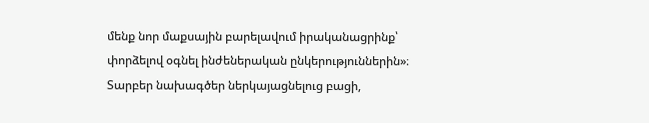մենք նոր մաքսային բարելավում իրականացրինք՝ փորձելով օգնել ինժեներական ընկերություններին»։
Տարբեր նախագծեր ներկայացնելուց բացի,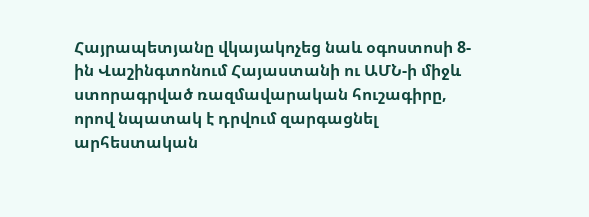Հայրապետյանը վկայակոչեց նաև օգոստոսի 8-ին Վաշինգտոնում Հայաստանի ու ԱՄՆ-ի միջև ստորագրված ռազմավարական հուշագիրը, որով նպատակ է դրվում զարգացնել արհեստական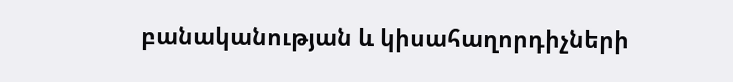բանականության և կիսահաղորդիչների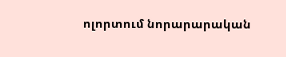ոլորտում նորարարական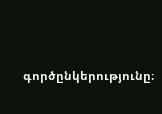գործընկերությունը։